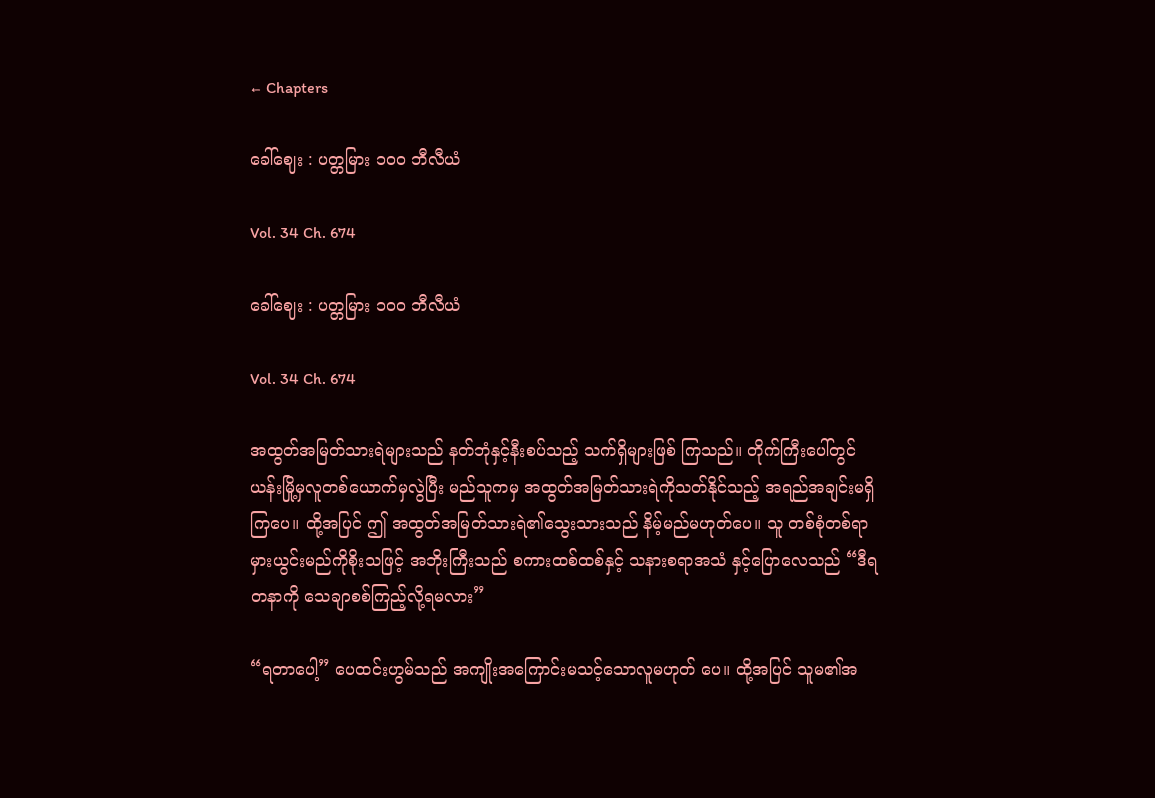← Chapters

ခေါ်ဈေး : ပတ္တမြား ၁၀၀ ဘီလီယံ

Vol. 34 Ch. 674

ခေါ်ဈေး : ပတ္တမြား ၁၀၀ ဘီလီယံ

Vol. 34 Ch. 674

အထွတ်အမြတ်သားရဲများသည် နတ်ဘုံနှင့်နီးစပ်သည့် သက်ရှိများဖြစ် ကြသည်။ တိုက်ကြီးပေါ်တွင် ယန်းမြို့မှလူတစ်ယောက်မှလွဲပြီး မည်သူကမှ အထွတ်အမြတ်သားရဲကိုသတ်နိုင်သည့် အရည်အချင်းမရှိကြပေ။ ထို့အပြင် ဤ အထွတ်အမြတ်သားရဲ၏သွေးသားသည် နိမ့်မည်မဟုတ်ပေ။ သူ တစ်စုံတစ်ရာ မှားယွင်းမည်ကိုစိုးသဖြင့် အဘိုးကြီးသည် စကားထစ်ထစ်နှင့် သနားစရာအသံ နှင့်ပြောလေသည် “ဒီရတနာကို သေချာစစ်ကြည့်လို့ရမလား”

“ရတာပေါ့” ပေထင်းဟွမ်သည် အကျိုးအကြောင်းမသင့်သောလူမဟုတ် ပေ။ ထို့အပြင် သူမ၏အ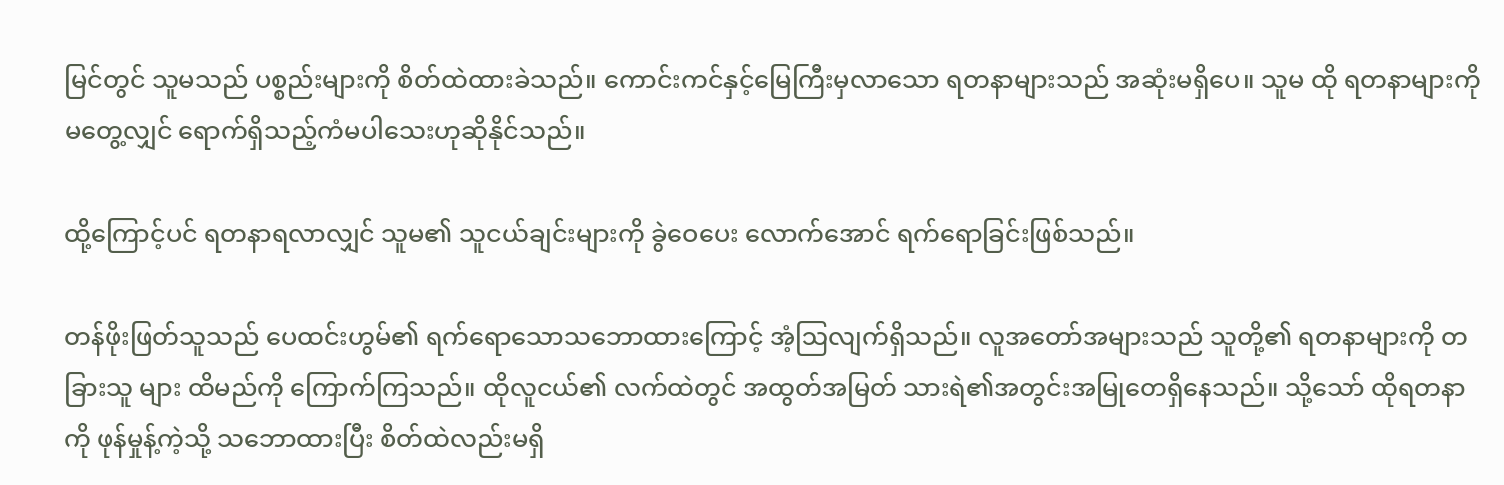မြင်တွင် သူမသည် ပစ္စည်းများကို စိတ်ထဲထားခဲသည်။ ကောင်းကင်နှင့်မြေကြီးမှလာသော ရတနာများသည် အဆုံးမရှိပေ။ သူမ ထို ရတနာများကိုမတွေ့လျှင် ရောက်ရှိသည့်ကံမပါသေးဟုဆိုနိုင်သည်။

ထို့ကြောင့်ပင် ရတနာရလာလျှင် သူမ၏ သူငယ်ချင်းများကို ခွဲဝေပေး လောက်အောင် ရက်ရောခြင်းဖြစ်သည်။

တန်ဖိုးဖြတ်သူသည် ပေထင်းဟွမ်၏ ရက်ရောသောသဘောထားကြောင့် အံ့ဩလျက်ရှိသည်။ လူအတော်အများသည် သူတို့၏ ရတနာများကို တခြားသူ များ ထိမည်ကို ကြောက်ကြသည်။ ထိုလူငယ်၏ လက်ထဲတွင် အထွတ်အမြတ် သားရဲ၏အတွင်းအမြုတေရှိနေသည်။ သို့သော် ထိုရတနာကို ဖုန်မှုန့်ကဲ့သို့ သဘောထားပြီး စိတ်ထဲလည်းမရှိ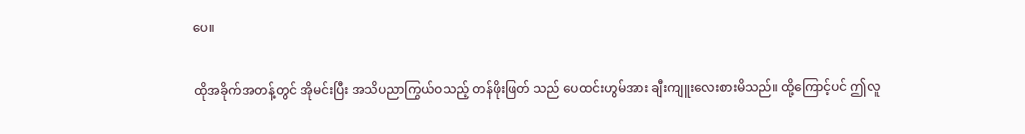ပေ။

ထိုအခိုက်အတန့်တွင် အိုမင်းပြီး အသိပညာကြွယ်ဝသည့် တန်ဖိုးဖြတ် သည် ပေထင်းဟွမ်အား ချီးကျူးလေးစားမိသည်။ ထို့ကြောင့်ပင် ဤလူ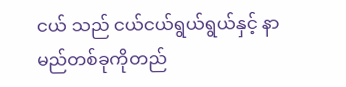ငယ် သည် ငယ်ငယ်ရွယ်ရွယ်နှင့် နာမည်တစ်ခုကိုတည်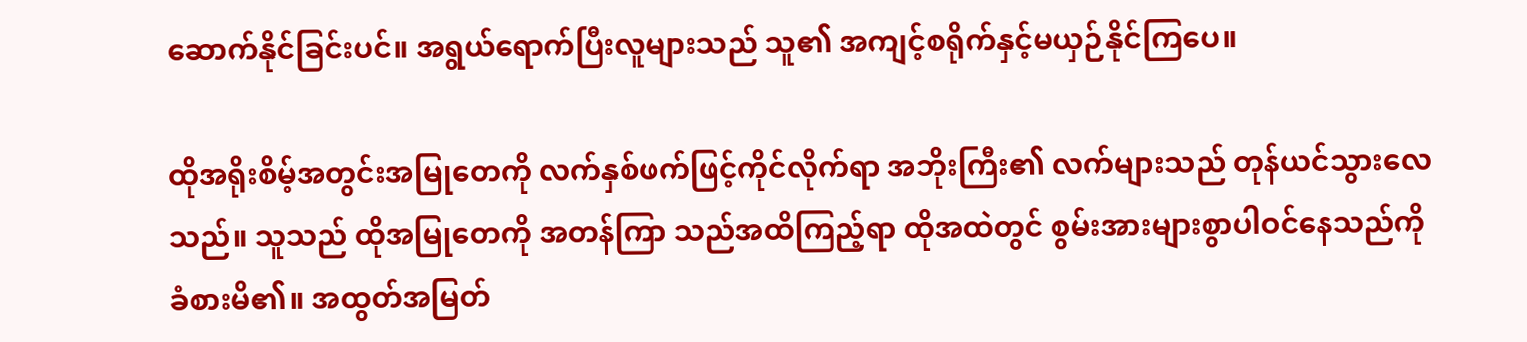ဆောက်နိုင်ခြင်းပင်။ အရွယ်ရောက်ပြီးလူများသည် သူ၏ အကျင့်စရိုက်နှင့်မယှဉ်နိုင်ကြပေ။

ထိုအရိုးစိမ့်အတွင်းအမြုတေကို လက်နှစ်ဖက်ဖြင့်ကိုင်လိုက်ရာ အဘိုးကြီး၏ လက်များသည် တုန်ယင်သွားလေသည်။ သူသည် ထိုအမြုတေကို အတန်ကြာ သည်အထိကြည့်ရာ ထိုအထဲတွင် စွမ်းအားများစွာပါဝင်နေသည်ကို ခံစားမိ၏။ အထွတ်အမြတ်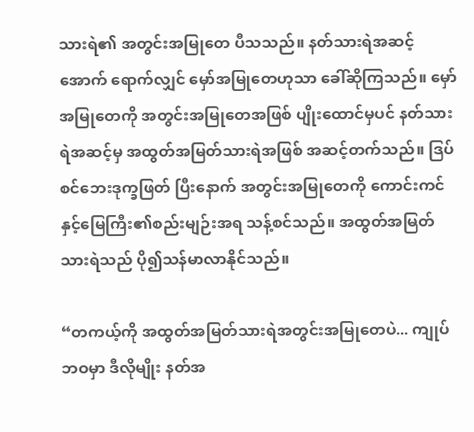သားရဲ၏ အတွင်းအမြုတေ ပီသသည်။ နတ်သားရဲအဆင့်အောက် ရောက်လျှင် မှော်အမြုတေဟုသာ ခေါ်ဆိုကြသည်။ မှော်အမြုတေကို အတွင်းအမြုတေအဖြစ် ပျိုးထောင်မှပင် နတ်သားရဲအဆင့်မှ အထွတ်အမြတ်သားရဲအဖြစ် အဆင့်တက်သည်။ ဒြပ်စင်ဘေးဒုက္ခဖြတ် ပြီးနောက် အတွင်းအမြုတေကို ကောင်းကင်နှင့်မြေကြီး၏စည်းမျဉ်းအရ သန့်စင်သည်။ အထွတ်အမြတ်သားရဲသည် ပို၍သန်မာလာနိုင်သည်။

“တကယ့်ကို အထွတ်အမြတ်သားရဲအတွင်းအမြုတေပဲ... ကျုပ်ဘဝမှာ ဒီလိုမျိုး နတ်အ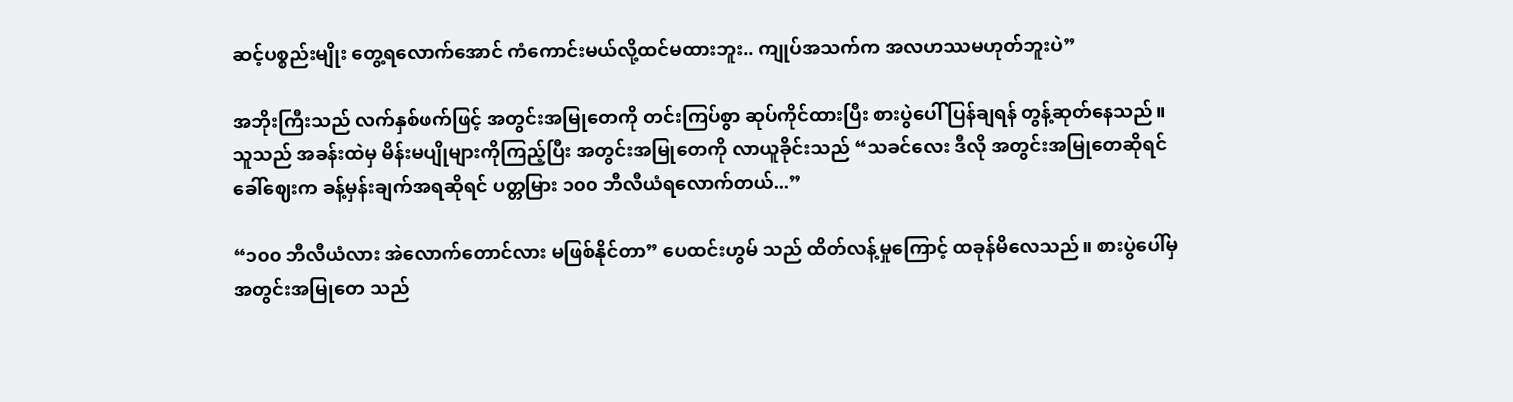ဆင့်ပစ္စည်းမျိုး တွေ့ရလောက်အောင် ကံကောင်းမယ်လို့ထင်မထားဘူး.. ကျုပ်အသက်က အလဟဿမဟုတ်ဘူးပဲ”

အဘိုးကြီးသည် လက်နှစ်ဖက်ဖြင့် အတွင်းအမြုတေကို တင်းကြပ်စွာ ဆုပ်ကိုင်ထားပြီး စားပွဲပေါ် ပြန်ချရန် တွန့်ဆုတ်နေသည်။ သူသည် အခန်းထဲမှ မိန်းမပျိုများကိုကြည့်ပြီး အတွင်းအမြုတေကို လာယူခိုင်းသည် “သခင်လေး ဒီလို အတွင်းအမြုတေဆိုရင် ခေါ်ဈေးက ခန့်မှန်းချက်အရဆိုရင် ပတ္တမြား ၁၀၀ ဘီလီယံရလောက်တယ်...”

“၁၀၀ ဘီလီယံလား အဲလောက်တောင်လား မဖြစ်နိုင်တာ” ပေထင်းဟွမ် သည် ထိတ်လန့်မှုကြောင့် ထခုန်မိလေသည်။ စားပွဲပေါ်မှ အတွင်းအမြုတေ သည်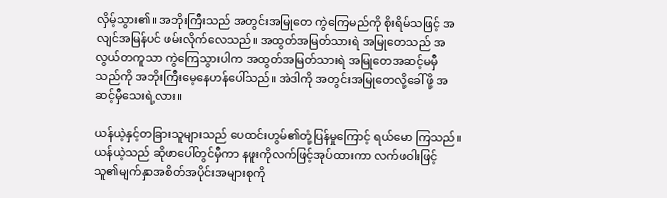လှိမ့်သွား၏။ အဘိုးကြီးသည် အတွင်းအမြုတေ ကွဲကြေမည်ကို စိုးရိမ်သဖြင့် အလျင်အမြန်ပင် ဖမ်းလိုက်လေသည်။ အထွတ်အမြတ်သားရဲ အမြုတေသည် အလွယ်တကူသာ ကွဲကြေသွားပါက အထွတ်အမြတ်သားရဲ အမြုတေအဆင့်မမှီ သည်ကို အဘိုးကြီးမေ့နေဟန်ပေါ်သည်။ အဲဒါကို အတွင်းအမြုတေလို့ခေါ်ဖို့ အဆင့်မှီသေးရဲ့လား။

ယန်ယဲ့နှင့်တခြားသူများသည် ပေထင်းဟွမ်၏တုံ့ပြန်မှုကြောင့် ရယ်မော ကြသည်။ ယန်ယဲ့သည် ဆိုဖာပေါ်တွင်မှီကာ နဖူးကိုလက်ဖြင့်အုပ်ထားကာ လက်ဖဝါးဖြင့် သူ၏မျက်နှာအစိတ်အပိုင်းအများစုကို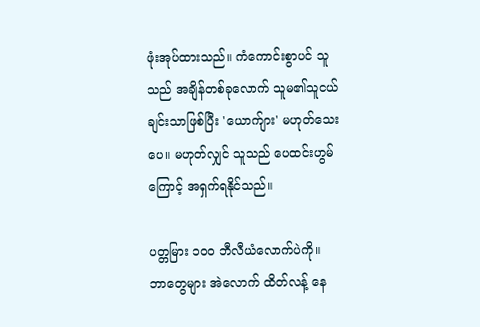ဖုံးအုပ်ထားသည်။ ကံကောင်းစွာပင် သူသည် အချိန်တစ်ခုလောက် သူမ၏သူငယ်ချင်းသာဖြစ်ပြီး 'ယောက်ျား' မဟုတ်သေးပေ။ မဟုတ်လျှင် သူသည် ပေထင်းဟွမ်ကြောင့် အရှက်ရနိုင်သည်။

ပတ္တမြား ၁၀၀ ဘီလီယံလောက်ပဲကို။ ဘာတွေများ အဲလောက် ထိတ်လန့် နေ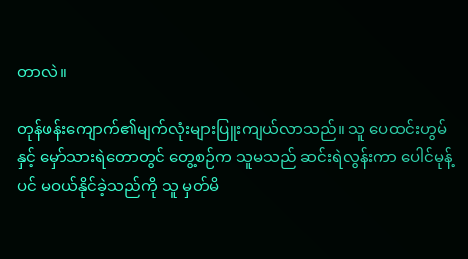တာလဲ။

တုန်ဖန်းကျောက်၏မျက်လုံးများပြူးကျယ်လာသည်။ သူ ပေထင်းဟွမ် နှင့် မှော်သားရဲတောတွင် တွေ့စဉ်က သူမသည် ဆင်းရဲလွန်းကာ ပေါင်မုန့်ပင် မဝယ်နိုင်ခဲ့သည်ကို သူ မှတ်မိ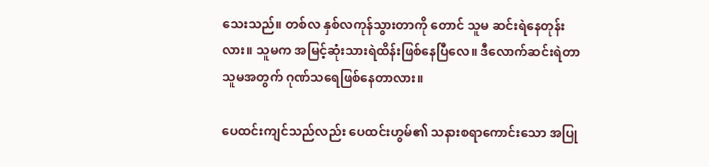သေးသည်။ တစ်လ နှစ်လကုန်သွားတာကို တောင် သူမ ဆင်းရဲနေတုန်းလား။ သူမက အမြင့်ဆုံးသားရဲထိန်းဖြစ်နေပြီလေ။ ဒီလောက်ဆင်းရဲတာ သူမအတွက် ဂုဏ်သရေဖြစ်နေတာလား။

ပေထင်းကျင်သည်လည်း ပေထင်းဟွမ်၏ သနားစရာကောင်းသော အပြု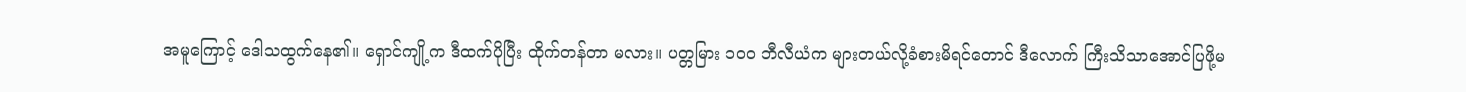အမူကြောင့် ဒေါသထွက်နေ၏။ ရှောင်ကျို့က ဒီထက်ပိုပြီး ထိုက်တန်တာ မလား။ ပတ္တမြား ၁၀၀ ဘီလီယံက များတယ်လို့ခံစားမိရင်တောင် ဒီလောက် ကြီးသိသာအောင်ပြဖို့မ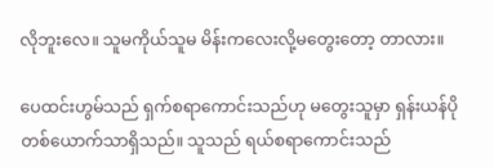လိုဘူးလေ။ သူမကိုယ်သူမ မိန်းကလေးလို့မတွေးတော့ တာလား။

ပေထင်းဟွမ်သည် ရှက်စရာကောင်းသည်ဟု မတွေးသူမှာ ရှန်းယန်ပို တစ်ယောက်သာရှိသည်။ သူသည် ရယ်စရာကောင်းသည်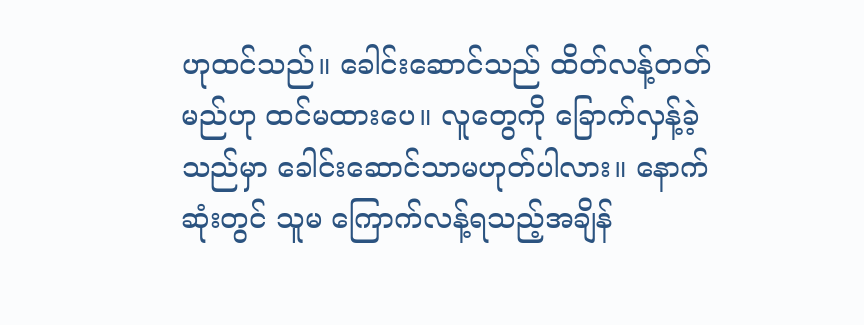ဟုထင်သည်။ ခေါင်းဆောင်သည် ထိတ်လန့်တတ်မည်ဟု ထင်မထားပေ။ လူတွေကို ခြောက်လှန့်ခဲ့သည်မှာ ခေါင်းဆောင်သာမဟုတ်ပါလား။ နောက်ဆုံးတွင် သူမ ကြောက်လန့်ရသည့်အချိန်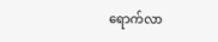ရောက်လာ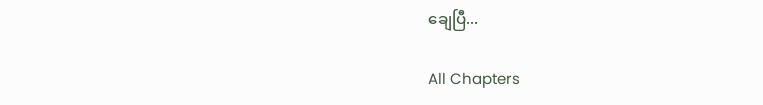ချေပြီ...

All Chapters